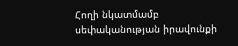Հողի նկատմամբ սեփականության իրավունքի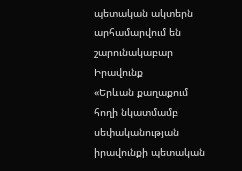պետական ակտերն արհամարվում են շարունակաբար
Իրավունք
«Երևան քաղաքում հողի նկատմամբ սեփականության իրավունքի պետական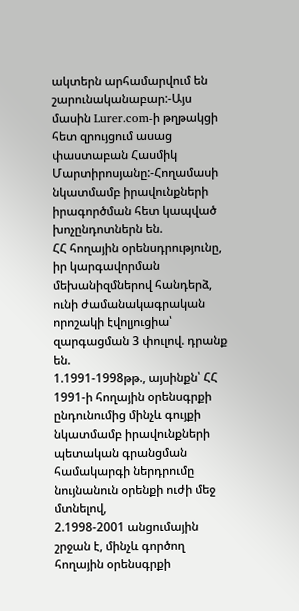ակտերն արհամարվում են շարունականաբար:-Այս մասին Lurer.com-ի թղթակցի հետ զրույցում ասաց փաստաբան Հասմիկ Մարտիրոսյանը:-Հողամասի նկատմամբ իրավունքների իրագործման հետ կապված խոչընդոտներն են.
ՀՀ հողային օրենսդրությունը, իր կարգավորման մեխանիզմներով հանդերձ, ունի ժամանակագրական որոշակի էվոլյուցիա՝ զարգացման 3 փուլով. դրանք են.
1.1991-1998թթ., այսինքն՝ ՀՀ 1991-ի հողային օրենսգրքի ընդունումից մինչև գույքի նկատմամբ իրավունքների պետական գրանցման համակարգի ներդրումը նույնանուն օրենքի ուժի մեջ մտնելով,
2.1998-2001 անցումային շրջան է, մինչև գործող հողային օրենսգրքի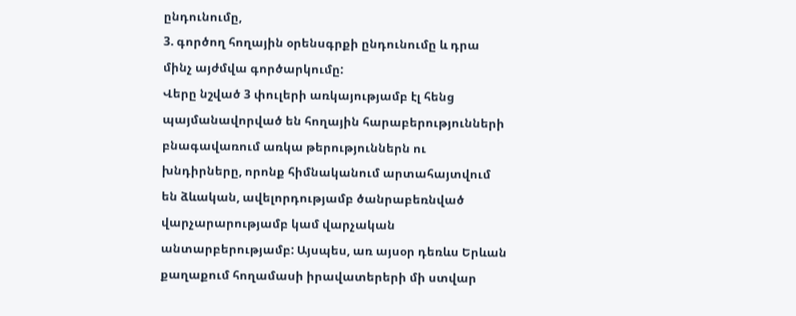ընդունումը,
3. գործող հողային օրենսգրքի ընդունումը և դրա մինչ այժմվա գործարկումը:
Վերը նշված 3 փուլերի առկայությամբ էլ հենց պայմանավորված են հողային հարաբերությունների բնագավառում առկա թերություններն ու խնդիրները, որոնք հիմնականում արտահայտվում են ձևական, ավելորդությամբ ծանրաբեռնված վարչարարությամբ կամ վարչական անտարբերությամբ: Այսպես, առ այսօր դեռևս Երևան քաղաքում հողամասի իրավատերերի մի ստվար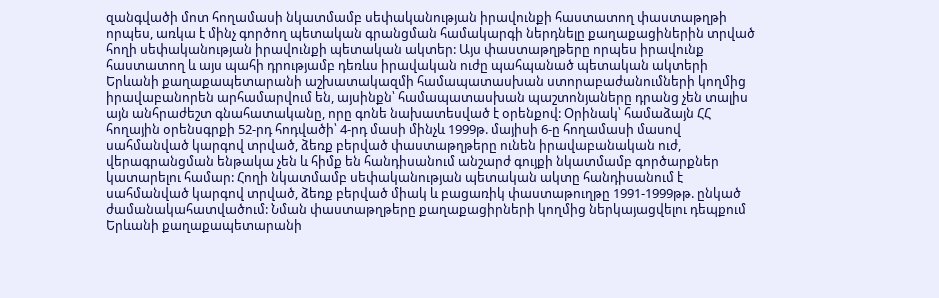զանգվածի մոտ հողամասի նկատմամբ սեփականության իրավունքի հաստատող փաստաթղթի որպես, առկա է մինչ գործող պետական գրանցման համակարգի ներդնելը քաղաքացիներին տրված հողի սեփականության իրավունքի պետական ակտեր: Այս փաստաթղթերը որպես իրավունք հաստատող և այս պահի դրությամբ դեռևս իրավական ուժը պահպանած պետական ակտերի Երևանի քաղաքապետարանի աշխատակազմի համապատասխան ստորաբաժանումների կողմից իրավաբանորեն արհամարվում են, այսինքն՝ համապատասխան պաշտոնյաները դրանց չեն տալիս այն անհրաժեշտ գնահատականը, որը գոնե նախատեսված է օրենքով: Օրինակ՝ համաձայն ՀՀ հողային օրենսգրքի 52-րդ հոդվածի՝ 4-րդ մասի մինչև 1999թ. մայիսի 6-ը հողամասի մասով սահմանված կարգով տրված, ձեռք բերված փաստաթղթերը ունեն իրավաբանական ուժ, վերագրանցման ենթակա չեն և հիմք են հանդիսանում անշարժ գույքի նկատմամբ գործարքներ կատարելու համար: Հողի նկատմամբ սեփականության պետական ակտը հանդիսանում է սահմանված կարգով տրված, ձեռք բերված միակ և բացառիկ փաստաթուղթը 1991-1999թթ. ընկած ժամանակահատվածում: Նման փաստաթղթերը քաղաքացիրների կողմից ներկայացվելու դեպքում Երևանի քաղաքապետարանի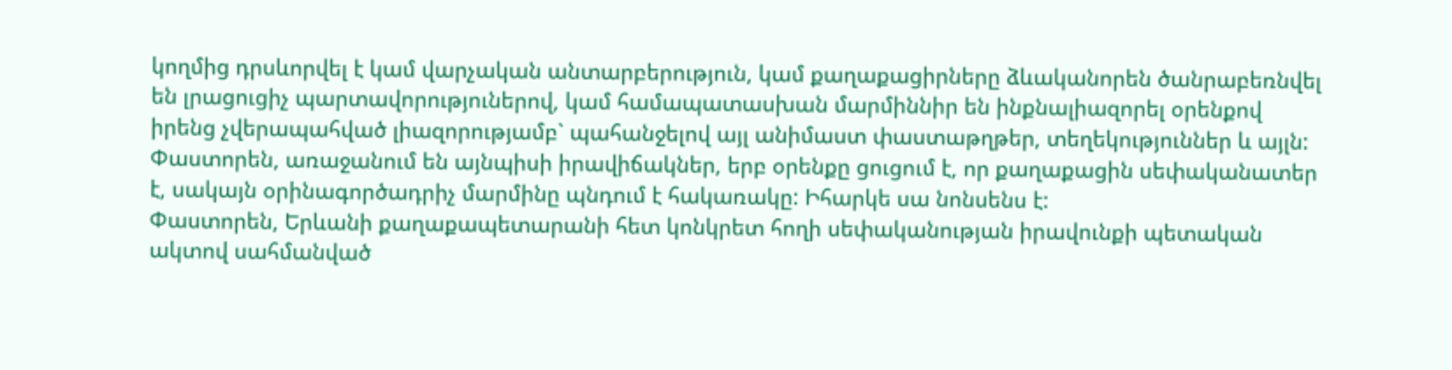կողմից դրսևորվել է կամ վարչական անտարբերություն, կամ քաղաքացիրները ձևականորեն ծանրաբեռնվել են լրացուցիչ պարտավորություներով, կամ համապատասխան մարմիննիր են ինքնալիազորել օրենքով իրենց չվերապահված լիազորությամբ` պահանջելով այլ անիմաստ փաստաթղթեր, տեղեկություններ և այլն: Փաստորեն, առաջանում են այնպիսի իրավիճակներ, երբ օրենքը ցուցում է, որ քաղաքացին սեփականատեր է, սակայն օրինագործադրիչ մարմինը պնդում է հակառակը: Իհարկե սա նոնսենս է:
Փաստորեն, Երևանի քաղաքապետարանի հետ կոնկրետ հողի սեփականության իրավունքի պետական ակտով սահմանված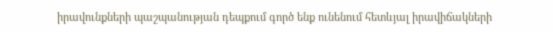իրավունքների պաշպանության դեպքում գործ ենք ունենում հետևյալ իրավիճակների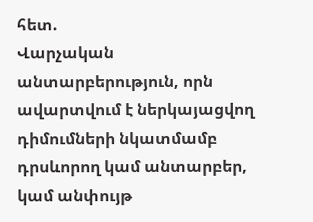հետ.
Վարչական անտարբերություն, որն ավարտվում է ներկայացվող դիմումների նկատմամբ դրսևորող կամ անտարբեր, կամ անփույթ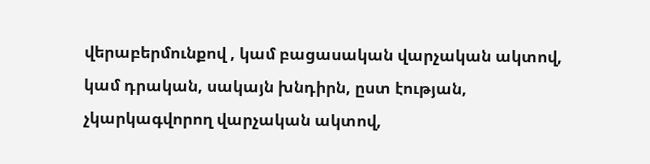վերաբերմունքով , կամ բացասական վարչական ակտով, կամ դրական, սակայն խնդիրն, ըստ էության, չկարկագվորող վարչական ակտով,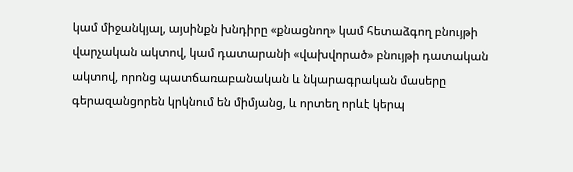կամ միջանկյալ, այսինքն խնդիրը «քնացնող» կամ հետաձգող բնույթի վարչական ակտով, կամ դատարանի «վախվորած» բնույթի դատական ակտով, որոնց պատճառաբանական և նկարագրական մասերը գերազանցորեն կրկնում են միմյանց, և որտեղ որևէ կերպ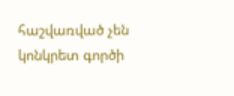հաշվառված չեն կոնկրետ գործի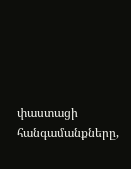փաստացի հանգամանքները,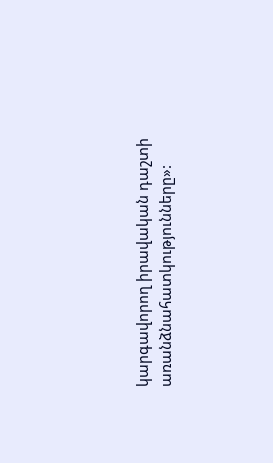կարգավորող իրավական դաշտի առանձնահատկությունները»: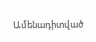Ամենադիտված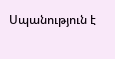Սպանություն է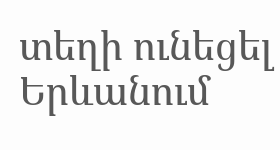տեղի ունեցել Երևանում